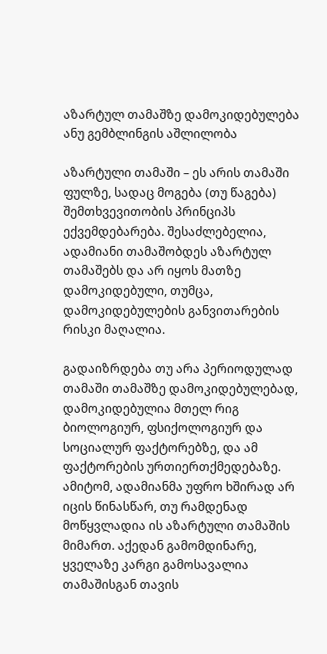აზარტულ თამაშზე დამოკიდებულება ანუ გემბლინგის აშლილობა

აზარტული თამაში – ეს არის თამაში ფულზე, სადაც მოგება (თუ წაგება) შემთხვევითობის პრინციპს ექვემდებარება. შესაძლებელია, ადამიანი თამაშობდეს აზარტულ თამაშებს და არ იყოს მათზე დამოკიდებული, თუმცა, დამოკიდებულების განვითარების რისკი მაღალია.

გადაიზრდება თუ არა პერიოდულად თამაში თამაშზე დამოკიდებულებად, დამოკიდებულია მთელ რიგ ბიოლოგიურ, ფსიქოლოგიურ და სოციალურ ფაქტორებზე, და ამ ფაქტორების ურთიერთქმედებაზე. ამიტომ, ადამიანმა უფრო ხშირად არ იცის წინასწარ, თუ რამდენად მოწყვლადია ის აზარტული თამაშის მიმართ. აქედან გამომდინარე, ყველაზე კარგი გამოსავალია თამაშისგან თავის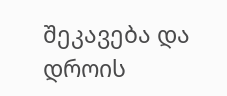შეკავება და დროის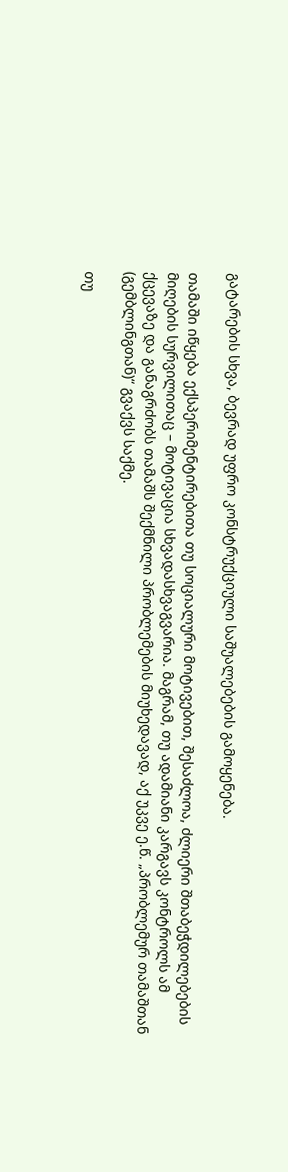გატარების სხვა, ბევრად უფრო კონსტრუქციული საშუალებების გამოყენება.

თამაში იწყება ექსპერიმენტირებითა თუ სოციალური მოტივებით, შესაძლოა, ძლიერი შთაბეჭდილებების მიღების სურვილითაც – მოტივაცია სხვადასხვაგვარია. მაგრამ, თუ ადამიანი კარგავს კონტროლს ამ ქცევაზე და განაგრძობს თამაშს შექმნილი პრობლემების მიუხედავად, აქ უკვე ე.წ. „პრობლემურ თამაშთან (გემბლინგთან)“ გვაქვს საქმე.

თუ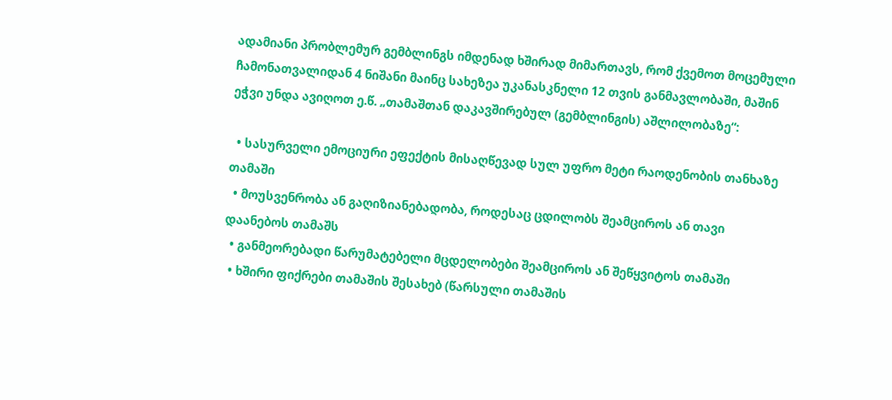ადამიანი პრობლემურ გემბლინგს იმდენად ხშირად მიმართავს, რომ ქვემოთ მოცემული ჩამონათვალიდან 4 ნიშანი მაინც სახეზეა უკანასკნელი 12 თვის განმავლობაში, მაშინ ეჭვი უნდა ავიღოთ ე.წ. „თამაშთან დაკავშირებულ (გემბლინგის) აშლილობაზე“:

  • სასურველი ემოციური ეფექტის მისაღწევად სულ უფრო მეტი რაოდენობის თანხაზე თამაში
  • მოუსვენრობა ან გაღიზიანებადობა, როდესაც ცდილობს შეამციროს ან თავი დაანებოს თამაშს
  • განმეორებადი წარუმატებელი მცდელობები შეამციროს ან შეწყვიტოს თამაში
  • ხშირი ფიქრები თამაშის შესახებ (წარსული თამაშის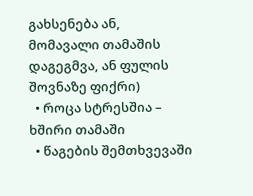გახსენება ან, მომავალი თამაშის დაგეგმვა, ან ფულის შოვნაზე ფიქრი)
  • როცა სტრესშია – ხშირი თამაში
  • წაგების შემთხვევაში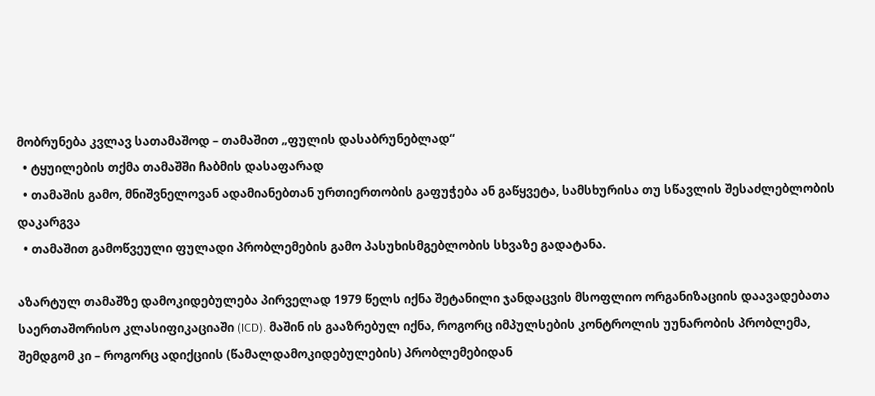მობრუნება კვლავ სათამაშოდ – თამაშით „ფულის დასაბრუნებლად“
  • ტყუილების თქმა თამაშში ჩაბმის დასაფარად
  • თამაშის გამო, მნიშვნელოვან ადამიანებთან ურთიერთობის გაფუჭება ან გაწყვეტა, სამსხურისა თუ სწავლის შესაძლებლობის დაკარგვა
  • თამაშით გამოწვეული ფულადი პრობლემების გამო პასუხისმგებლობის სხვაზე გადატანა.

აზარტულ თამაშზე დამოკიდებულება პირველად 1979 წელს იქნა შეტანილი ჯანდაცვის მსოფლიო ორგანიზაციის დაავადებათა საერთაშორისო კლასიფიკაციაში (ICD). მაშინ ის გააზრებულ იქნა, როგორც იმპულსების კონტროლის უუნარობის პრობლემა, შემდგომ კი – როგორც ადიქციის (წამალდამოკიდებულების) პრობლემებიდან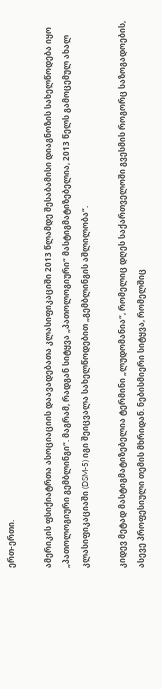ერთ-ერთი.

ამერიკის ფსიქიატრთა ასოციაციის დაავადებათა კლასიფიკაციში 2013 წლამდე შესაბამისი დიაგნოზის სახელწოდება იყო „პათოლოგიური გემბლინგი“. მაგრამ, რადგან სიტყვა „პათოლოგიური“ მასტიგმატიზებელია, 2013 წელს გამოცემულ ახალ კლასიფიკაციაში (DSM-5) იგი შეიცვალა სახელწოდებით „გემბლინგის აშლილობა“.

კიდევ მეტად მასტიგმატიზებელია ტერმინი „ლუდომანია“, რომელიც დღეს საქართველოში გვესმის როგორც საზოგადოების, ასევე პროფესიული თემის მხრიდან. ნებისმიერი სიტყვა, რომელშიც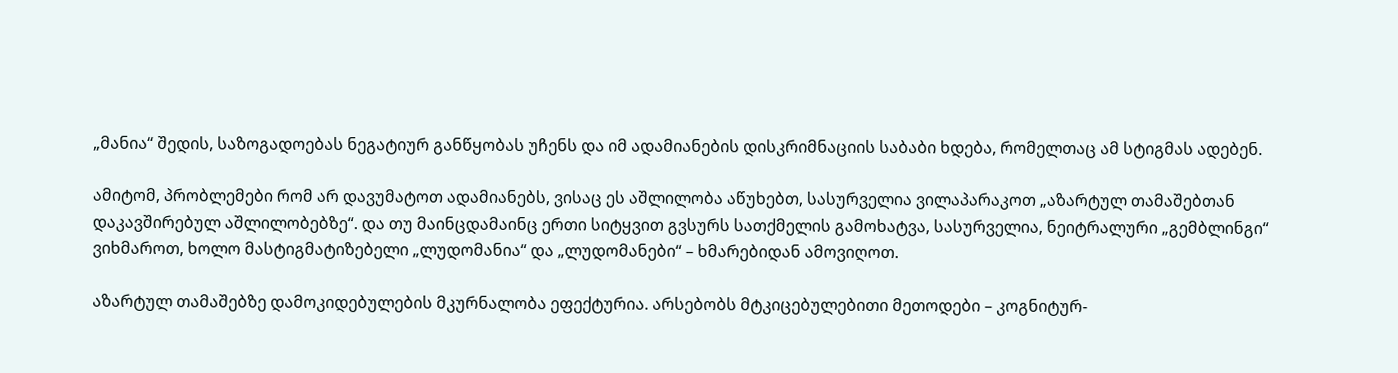„მანია“ შედის, საზოგადოებას ნეგატიურ განწყობას უჩენს და იმ ადამიანების დისკრიმნაციის საბაბი ხდება, რომელთაც ამ სტიგმას ადებენ.

ამიტომ, პრობლემები რომ არ დავუმატოთ ადამიანებს, ვისაც ეს აშლილობა აწუხებთ, სასურველია ვილაპარაკოთ „აზარტულ თამაშებთან დაკავშირებულ აშლილობებზე“. და თუ მაინცდამაინც ერთი სიტყვით გვსურს სათქმელის გამოხატვა, სასურველია, ნეიტრალური „გემბლინგი“ ვიხმაროთ, ხოლო მასტიგმატიზებელი „ლუდომანია“ და „ლუდომანები“ – ხმარებიდან ამოვიღოთ.

აზარტულ თამაშებზე დამოკიდებულების მკურნალობა ეფექტურია. არსებობს მტკიცებულებითი მეთოდები – კოგნიტურ-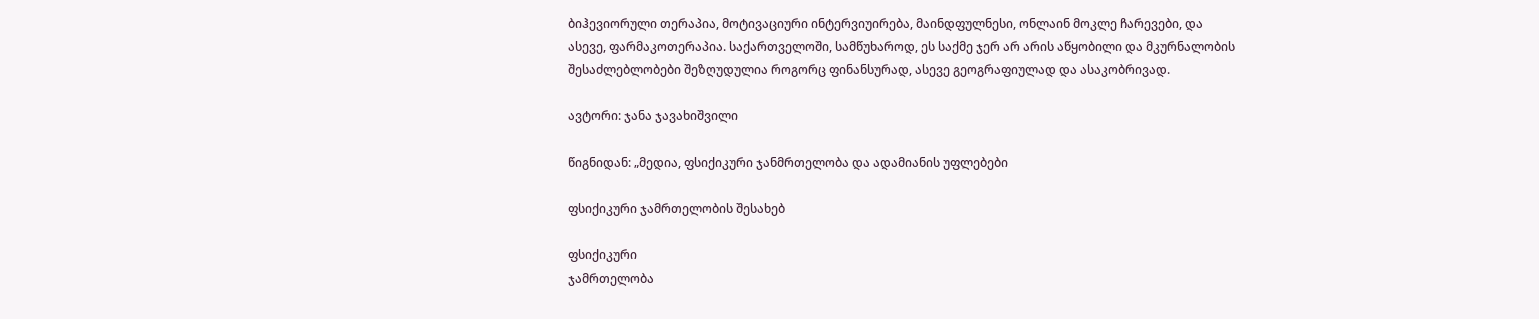ბიჰევიორული თერაპია, მოტივაციური ინტერვიუირება, მაინდფულნესი, ონლაინ მოკლე ჩარევები, და ასევე, ფარმაკოთერაპია. საქართველოში, სამწუხაროდ, ეს საქმე ჯერ არ არის აწყობილი და მკურნალობის შესაძლებლობები შეზღუდულია როგორც ფინანსურად, ასევე გეოგრაფიულად და ასაკობრივად.

ავტორი: ჯანა ჯავახიშვილი

წიგნიდან: „მედია, ფსიქიკური ჯანმრთელობა და ადამიანის უფლებები

ფსიქიკური ჯამრთელობის შესახებ

ფსიქიკური
ჯამრთელობა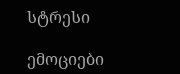სტრესი

ემოციები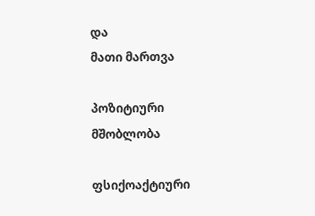და
მათი მართვა

პოზიტიური
მშობლობა

ფსიქოაქტიური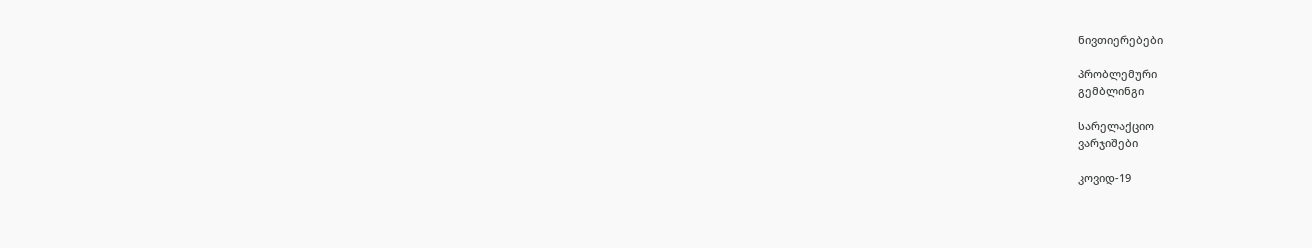ნივთიერებები

პრობლემური
გემბლინგი

სარელაქციო
ვარჯიშები

კოვიდ-19